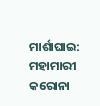ମାର୍ଶାଘାଇ: ମହାମାରୀ କରୋନା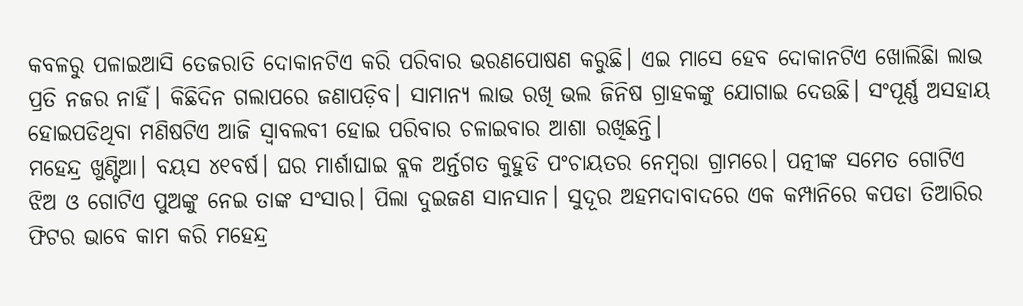କବଳରୁ ପଳାଇଆସି ତେଜରାତି ଦୋକାନଟିଏ କରି ପରିବାର ଭରଣପୋଷଣ କରୁଛି। ଏଇ ମାସେ ହେବ ଦୋକାନଟିଏ ଖୋଲିଛିା ଲାଭ ପ୍ରତି ନଜର ନାହିଁ। କିଛିଦିନ ଗଲାପରେ ଜଣାପଡ଼ିବ। ସାମାନ୍ୟ ଲାଭ ରଖି ଭଲ ଜିନିଷ ଗ୍ରାହକଙ୍କୁ ଯୋଗାଇ ଦେଉଛି। ସଂପୂର୍ଣ୍ଣ ଅସହାୟ ହୋଇପଡିଥିବା ମଣିଷଟିଏ ଆଜି ସ୍ବାବଲବୀ ହୋଇ ପରିବାର ଚଳାଇବାର ଆଶା ରଖିଛନ୍ତି।
ମହେନ୍ଦ୍ର ଖୁଣ୍ଟିଆ। ବୟସ ୪୧ବର୍ଷ। ଘର ମାର୍ଶାଘାଇ ବ୍ଲକ ଅର୍ନ୍ତଗତ କୁହୁଡି ପଂଚାୟତର ନେମ୍ବରା ଗ୍ରାମରେ। ପତ୍ନୀଙ୍କ ସମେତ ଗୋଟିଏ ଝିଅ ଓ ଗୋଟିଏ ପୁଅଙ୍କୁ ନେଇ ତାଙ୍କ ସଂସାର। ପିଲା ଦୁଇଜଣ ସାନସାନ। ସୁଦୂର ଅହମଦାବାଦରେ ଏକ କମ୍ପାନିରେ କପଡା ତିଆରିର ଫିଟର ଭାବେ କାମ କରି ମହେନ୍ଦ୍ର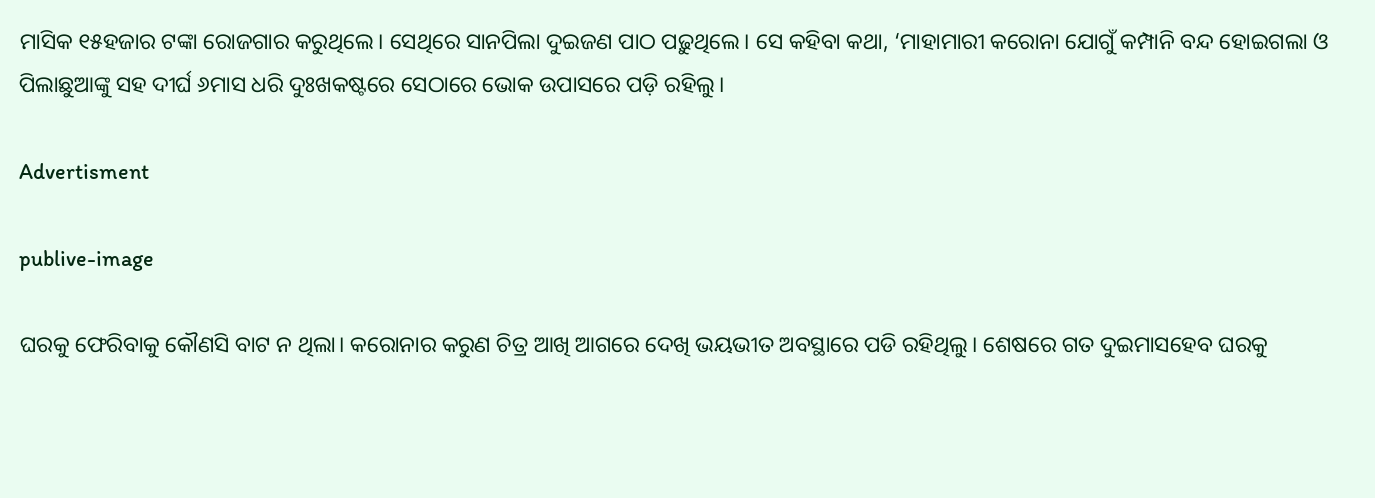ମାସିକ ୧୫ହଜାର ଟଙ୍କା ରୋଜଗାର କରୁଥିଲେ। ସେଥିରେ ସାନପିଲା ଦୁଇଜଣ ପାଠ ପଢ଼ୁଥିଲେ। ସେ କହିବା କଥା, ‘ମାହାମାରୀ କରୋନା ଯୋଗୁଁ କମ୍ପାନି ବନ୍ଦ ହୋଇଗଲା ଓ ପିଲାଛୁଆଙ୍କୁ ସହ ଦୀର୍ଘ ୬ମାସ ଧରି ଦୁଃଖକଷ୍ଟରେ ସେଠାରେ ଭୋକ ଉପାସରେ ପଡ଼ି ରହିଲୁ।

Advertisment

publive-image

ଘରକୁ ଫେରିବାକୁ କୌଣସି ବାଟ ନ ଥିଲା। କରୋନାର କରୁଣ ଚିତ୍ର ଆଖି ଆଗରେ ଦେଖି ଭୟଭୀତ ଅବସ୍ଥାରେ ପଡି ରହିଥିଲୁ। ଶେଷରେ ଗତ ଦୁଇମାସହେବ ଘରକୁ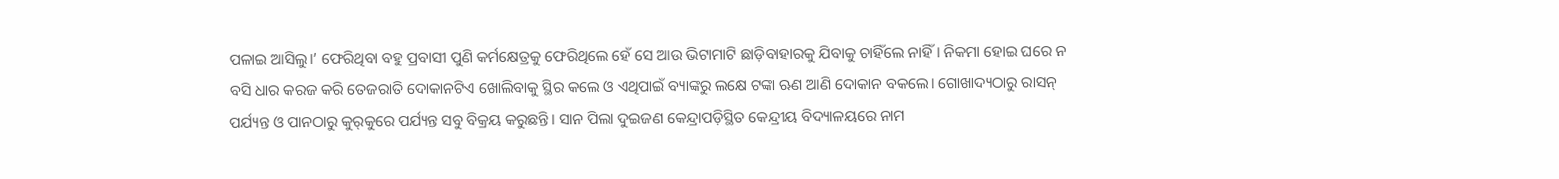ପଳାଇ ଆସିଲୁ।’ ଫେରିଥିବା ବହୁ ପ୍ରବାସୀ ପୁଣି କର୍ମକ୍ଷେତ୍ର‌କୁ ଫେରିଥିଲେ ହେଁ ସେ ଆଉ ଭିଟାମାଟି ଛାଡ଼ିବାହାରକୁ ଯିବାକୁ ଚାହିଁଲେ ନାହିଁ। ନିକମା ହୋଇ ଘରେ ନ ବସି ଧାର କରଜ କରି ତେଜରାତି ଦୋକାନଟିଏ ଖୋଲିବାକୁ ସ୍ଥିର କଲେ ଓ ଏଥିପାଇଁ ବ୍ୟାଙ୍କରୁ ଲକ୍ଷେ ଟଙ୍କା ଋଣ ଆଣି ଦୋକାନ ବକଲେ। ଗୋଖାଦ୍ୟଠାରୁ ରାସନ୍‌ ପର୍ଯ୍ୟନ୍ତ ଓ ପାନଠାରୁ କୁର୍‌କୁରେ ପର୍ଯ୍ୟନ୍ତ ସବୁ ବିକ୍ରୟ କରୁଛନ୍ତି। ସାନ ପିଲା ଦୁଇଜଣ କେନ୍ଦ୍ରାପଡ଼ିସ୍ଥିତ କେନ୍ଦ୍ରୀୟ ବିଦ୍ୟାଳୟରେ ନାମ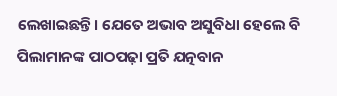ଲେଖାଇଛନ୍ତି। ଯେତେ ଅଭାବ ଅସୁବିଧା ହେଲେ ବି ପିଲାମାନଙ୍କ ପାଠପଢ଼ା ପ୍ରତି ଯତ୍ନବାନ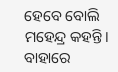ହେବେ ବୋଲି ମହେନ୍ଦ୍ର କହନ୍ତି। ବାହାରେ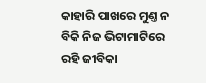କାହାରି ପାଖରେ ମୁଣ୍ତ ନ ବିକି ନିଜ ଭିଟାମାଟିରେ ରହି ଜୀବିକା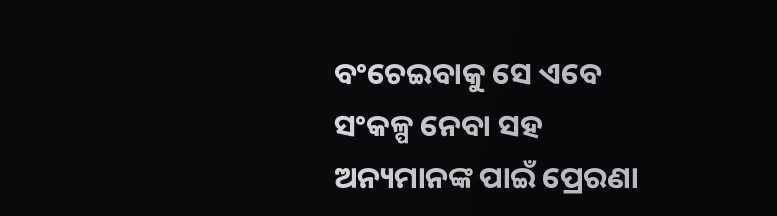ବଂଚେଇବାକୁ ସେ ଏବେ ସଂକଳ୍ପ ନେବା ସହ ଅନ୍ୟମାନଙ୍କ ପାଇଁ ପ୍ରେରଣା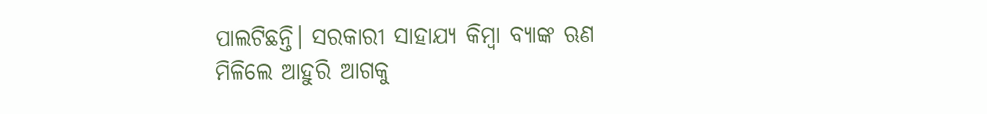ପାଲଟିଛନ୍ତି। ସରକାରୀ ସାହାଯ୍ୟ କିମ୍ବା ବ୍ୟାଙ୍କ ଋଣ ମିଳିଲେ ଆହୁରି ଆଗକୁ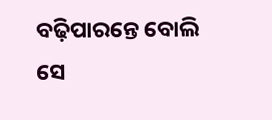ବଢ଼ିପାରନ୍ତେ ବୋଲି ସେ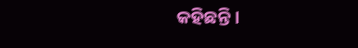କହିଛନ୍ତି।